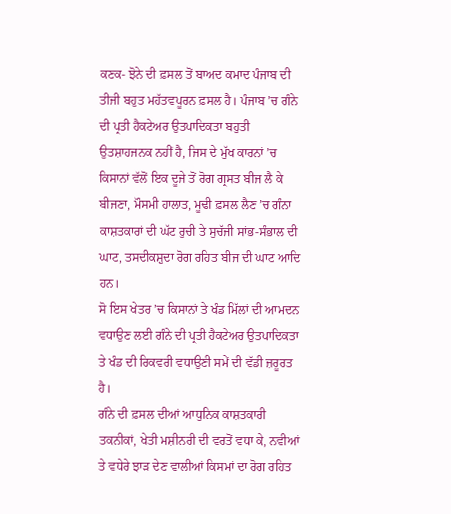ਕਣਕ- ਝੋਨੇ ਦੀ ਫ਼ਸਲ ਤੋਂ ਬਾਅਦ ਕਮਾਦ ਪੰਜਾਬ ਦੀ ਤੀਜੀ ਬਹੁਤ ਮਹੱਤਵਪੂਰਨ ਫ਼ਸਲ ਹੈ। ਪੰਜਾਬ ’ਚ ਗੰਨੇ ਦੀ ਪ੍ਰਤੀ ਹੈਕਟੇਅਰ ਉਤਪਾਦਿਕਤਾ ਬਹੁਤੀ ਉਤਸ਼ਾਹਜਨਕ ਨਹੀਂ ਹੈ, ਜਿਸ ਦੇ ਮੁੱਖ ਕਾਰਨਾਂ ’ਚ ਕਿਸਾਨਾਂ ਵੱਲੋਂ ਇਕ ਦੂਜੇ ਤੋਂ ਰੋਗ ਗ੍ਰਸਤ ਬੀਜ ਲੈ ਕੇ ਬੀਜਣਾ, ਮੌਸਮੀ ਹਾਲਾਤ, ਮੂਢੀ ਫ਼ਸਲ ਲੈਣ ’ਚ ਗੰਨਾ ਕਾਸ਼ਤਕਾਰਾਂ ਦੀ ਘੱਟ ਰੁਚੀ ਤੇ ਸੁਚੱਜੀ ਸਾਂਭ-ਸੰਭਾਲ ਦੀ ਘਾਟ, ਤਸਦੀਕਸ਼ੁਦਾ ਰੋਗ ਰਹਿਤ ਬੀਜ ਦੀ ਘਾਟ ਆਦਿ ਹਨ।
ਸੋ ਇਸ ਖੇਤਰ ’ਚ ਕਿਸਾਨਾਂ ਤੇ ਖੰਡ ਮਿੱਲਾਂ ਦੀ ਆਮਦਨ ਵਧਾਉਣ ਲਈ ਗੰਨੇ ਦੀ ਪ੍ਰਤੀ ਹੈਕਟੇਅਰ ਉਤਪਾਦਿਕਤਾ ਤੇ ਖੰਡ ਦੀ ਰਿਕਵਰੀ ਵਧਾਉਣੀ ਸਮੇਂ ਦੀ ਵੱਡੀ ਜ਼ਰੂਰਤ ਹੈ।
ਗੰਨੇ ਦੀ ਫ਼ਸਲ ਦੀਆਂ ਆਧੁਨਿਕ ਕਾਸ਼ਤਕਾਰੀ ਤਕਨੀਕਾਂ, ਖੇਤੀ ਮਸ਼ੀਨਰੀ ਦੀ ਵਰਤੋਂ ਵਧਾ ਕੇ, ਨਵੀਆਂ ਤੇ ਵਧੇਰੇ ਝਾੜ ਦੇਣ ਵਾਲੀਆਂ ਕਿਸਮਾਂ ਦਾ ਰੋਗ ਰਹਿਤ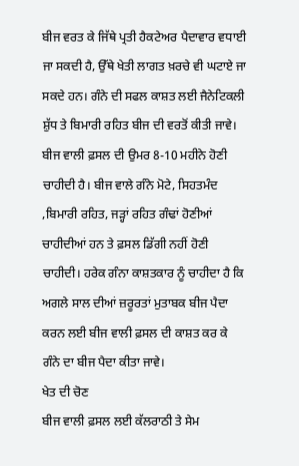ਬੀਜ ਵਰਤ ਕੇ ਜਿੱਥੇ ਪ੍ਰਤੀ ਹੈਕਟੇਅਰ ਪੈਦਾਵਾਰ ਵਧਾਈ ਜਾ ਸਕਦੀ ਹੈ, ਉੱਥੇ ਖੇਤੀ ਲਾਗਤ ਖ਼ਰਚੇ ਵੀ ਘਟਾਏ ਜਾ ਸਕਦੇ ਹਨ। ਗੰਨੇ ਦੀ ਸਫਲ ਕਾਸ਼ਤ ਲਈ ਜੈਨੇਟਿਕਲੀ ਸ਼ੁੱਧ ਤੇ ਬਿਮਾਰੀ ਰਹਿਤ ਬੀਜ ਦੀ ਵਰਤੋਂ ਕੀਤੀ ਜਾਵੇ। ਬੀਜ ਵਾਲੀ ਫ਼ਸਲ ਦੀ ਉਮਰ 8-10 ਮਹੀਨੇ ਹੋਣੀ ਚਾਹੀਦੀ ਹੈ। ਬੀਜ ਵਾਲੇ ਗੰਨੇ ਮੋਟੇ, ਸਿਹਤਮੰਦ ,ਬਿਮਾਰੀ ਰਹਿਤ, ਜੜ੍ਹਾਂ ਰਹਿਤ ਗੰਢਾਂ ਹੋਣੀਆਂ ਚਾਹੀਦੀਆਂ ਹਨ ਤੇ ਫ਼ਸਲ ਡਿੱਗੀ ਨਹੀਂ ਹੋਣੀ ਚਾਹੀਦੀ। ਹਰੇਕ ਗੰਨਾ ਕਾਸ਼ਤਕਾਰ ਨੂੰ ਚਾਹੀਦਾ ਹੈ ਕਿ ਅਗਲੇ ਸਾਲ ਦੀਆਂ ਜ਼ਰੂਰਤਾਂ ਮੁਤਾਬਕ ਬੀਜ ਪੈਦਾ ਕਰਨ ਲਈ ਬੀਜ ਵਾਲੀ ਫ਼ਸਲ ਦੀ ਕਾਸ਼ਤ ਕਰ ਕੇ ਗੰਨੇ ਦਾ ਬੀਜ ਪੈਦਾ ਕੀਤਾ ਜਾਵੇ।
ਖੇਤ ਦੀ ਚੋਣ
ਬੀਜ ਵਾਲੀ ਫ਼ਸਲ ਲਈ ਕੱਲਰਾਠੀ ਤੇ ਸੇਮ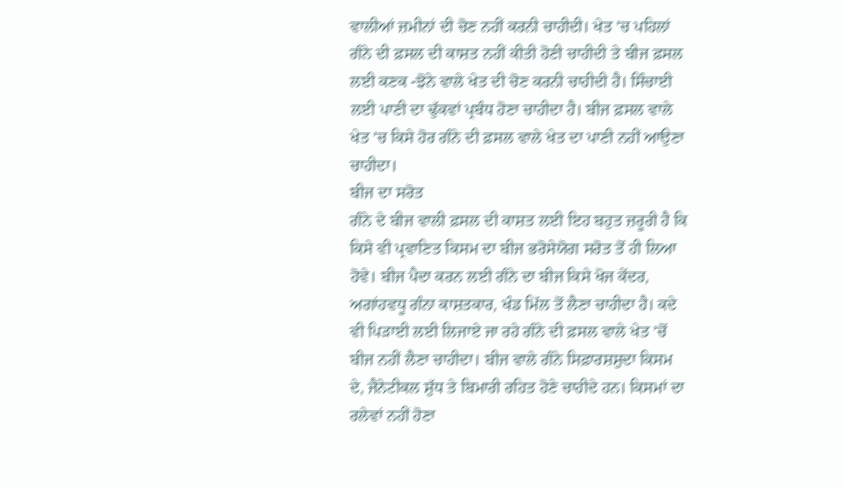ਵਾਲੀਆਂ ਜ਼ਮੀਨਾਂ ਦੀ ਚੋਣ ਨਹੀਂ ਕਰਨੀ ਚਾਹੀਦੀ। ਖੇਤ ’ਚ ਪਹਿਲਾਂ ਗੰਨੇ ਦੀ ਫ਼ਸਲ ਦੀ ਕਾਸ਼ਤ ਨਹੀਂ ਕੀਤੀ ਹੋਣੀ ਚਾਹੀਦੀ ਤੇ ਬੀਜ ਫ਼ਸਲ ਲਈ ਕਣਕ -ਝੋਨੇ ਵਾਲੇ ਖੇਤ ਦੀ ਚੋਣ ਕਰਨੀ ਚਾਹੀਦੀ ਹੈ। ਸਿੰਚਾਈ ਲਈ ਪਾਣੀ ਦਾ ਢੁੱਕਵਾਂ ਪ੍ਰਬੰਧ ਹੋਣਾ ਚਾਹੀਦਾ ਹੈ। ਬੀਜ ਫ਼ਸਲ ਵਾਲੇ ਖੇਤ ’ਚ ਕਿਸੇ ਹੋਰ ਗੰਨੇ ਦੀ ਫ਼ਸਲ ਵਾਲੇ ਖੇਤ ਦਾ ਪਾਣੀ ਨਹੀਂ ਆਉਣਾ ਚਾਹੀਦਾ।
ਬੀਜ ਦਾ ਸਰੋਤ
ਗੰਨੇ ਦੇ ਬੀਜ ਵਾਲੀ ਫ਼ਸਲ ਦੀ ਕਾਸ਼ਤ ਲਈ ਇਹ ਬਹੁਤ ਜ਼ਰੂਰੀ ਹੈ ਕਿ ਕਿਸੇ ਵੀ ਪ੍ਰਵਾਣਿਤ ਕਿਸਮ ਦਾ ਬੀਜ ਭਰੋਸੇਯੋਗ ਸਰੋਤ ਤੋਂ ਹੀ ਲਿਆ ਹੋਵੇ। ਬੀਜ ਪੈਦਾ ਕਰਨ ਲਈ ਗੰਨੇ ਦਾ ਬੀਜ ਕਿਸੇ ਖੋਜ ਕੇਂਦਰ, ਅਗਾਂਹਵਧੂ ਗੰਨਾ ਕਾਸ਼ਤਕਾਰ, ਖੰਡ ਮਿੱਲ ਤੋਂ ਲੈਣਾ ਚਾਹੀਦਾ ਹੈ। ਕਦੇ ਵੀ ਪਿੜਾਈ ਲਈ ਲਿਜਾਏ ਜਾ ਰਹੇ ਗੰਨੇ ਦੀ ਫ਼ਸਲ ਵਾਲੇ ਖੇਤ ’ਚੋਂ ਬੀਜ ਨਹੀਂ ਲੈਣਾ ਚਾਹੀਦਾ। ਬੀਜ ਵਾਲੇ ਗੰਨੇ ਸਿਫ਼ਾਰਸ਼ਸ਼ੁਦਾ ਕਿਸਮ ਦੇ, ਜੈਨੇਟੀਕਲ ਸ਼ੁੱਧ ਤੇ ਬਿਮਾਰੀ ਰਹਿਤ ਹੋਣੇ ਚਾਹੀਦੇ ਹਨ। ਕਿਸਮਾਂ ਦਾ ਰਲੇਵਾਂ ਨਹੀਂ ਹੋਣਾ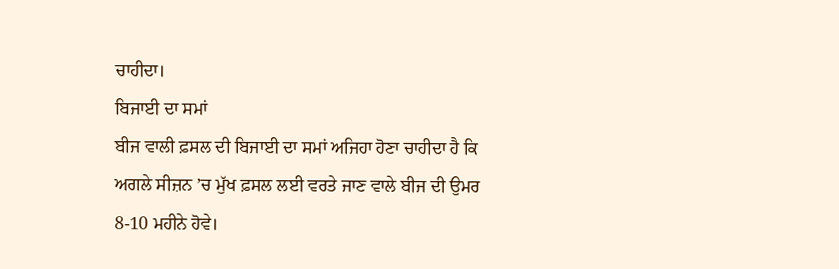ਚਾਹੀਦਾ।
ਬਿਜਾਈ ਦਾ ਸਮਾਂ
ਬੀਜ ਵਾਲੀ ਫ਼ਸਲ ਦੀ ਬਿਜਾਈ ਦਾ ਸਮਾਂ ਅਜਿਹਾ ਹੋਣਾ ਚਾਹੀਦਾ ਹੈ ਕਿ ਅਗਲੇ ਸੀਜ਼ਨ ’ਚ ਮੁੱਖ ਫ਼ਸਲ ਲਈ ਵਰਤੇ ਜਾਣ ਵਾਲੇ ਬੀਜ ਦੀ ਉਮਰ 8-10 ਮਹੀਨੇ ਹੋਵੇ।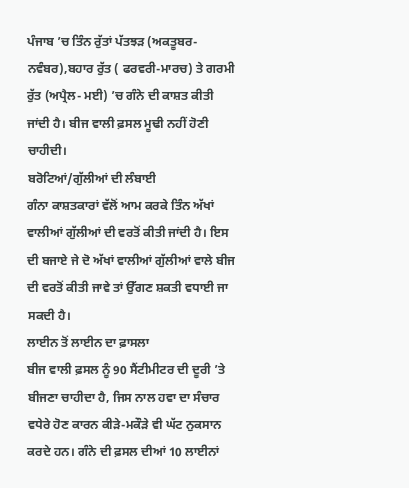ਪੰਜਾਬ ’ਚ ਤਿੰਨ ਰੁੱਤਾਂ ਪੱਤਝੜ (ਅਕਤੂਬਰ-ਨਵੰਬਰ),ਬਹਾਰ ਰੁੱਤ ( ਫਰਵਰੀ-ਮਾਰਚ) ਤੇ ਗਰਮੀ ਰੁੱਤ (ਅਪ੍ਰੈਲ- ਮਈ) ’ਚ ਗੰਨੇ ਦੀ ਕਾਸ਼ਤ ਕੀਤੀ ਜਾਂਦੀ ਹੈ। ਬੀਜ ਵਾਲੀ ਫ਼ਸਲ ਮੂਢੀ ਨਹੀਂ ਹੋਣੀ ਚਾਹੀਦੀ।
ਬਰੋਟਿਆਂ/ਗੁੱਲੀਆਂ ਦੀ ਲੰਬਾਈ
ਗੰਨਾ ਕਾਸ਼ਤਕਾਰਾਂ ਵੱਲੋਂ ਆਮ ਕਰਕੇ ਤਿੰਨ ਅੱਖਾਂ ਵਾਲੀਆਂ ਗੁੱਲੀਆਂ ਦੀ ਵਰਤੋਂ ਕੀਤੀ ਜਾਂਦੀ ਹੈ। ਇਸ ਦੀ ਬਜਾਏ ਜੇ ਦੋ ਅੱਖਾਂ ਵਾਲੀਆਂ ਗੁੱਲੀਆਂ ਵਾਲੇ ਬੀਜ ਦੀ ਵਰਤੋਂ ਕੀਤੀ ਜਾਵੇ ਤਾਂ ਉੱਗਣ ਸ਼ਕਤੀ ਵਧਾਈ ਜਾ ਸਕਦੀ ਹੈ।
ਲਾਈਨ ਤੋਂ ਲਾਈਨ ਦਾ ਫ਼ਾਸਲਾ
ਬੀਜ ਵਾਲੀ ਫ਼ਸਲ ਨੂੰ 90 ਸੈਂਟੀਮੀਟਰ ਦੀ ਦੂਰੀ ’ਤੇ ਬੀਜਣਾ ਚਾਹੀਦਾ ਹੈ, ਜਿਸ ਨਾਲ ਹਵਾ ਦਾ ਸੰਚਾਰ ਵਧੇਰੇ ਹੋਣ ਕਾਰਨ ਕੀੜੇ-ਮਕੌੜੇ ਵੀ ਘੱਟ ਨੁਕਸਾਨ ਕਰਦੇ ਹਨ। ਗੰਨੇ ਦੀ ਫ਼ਸਲ ਦੀਆਂ 10 ਲਾਈਨਾਂ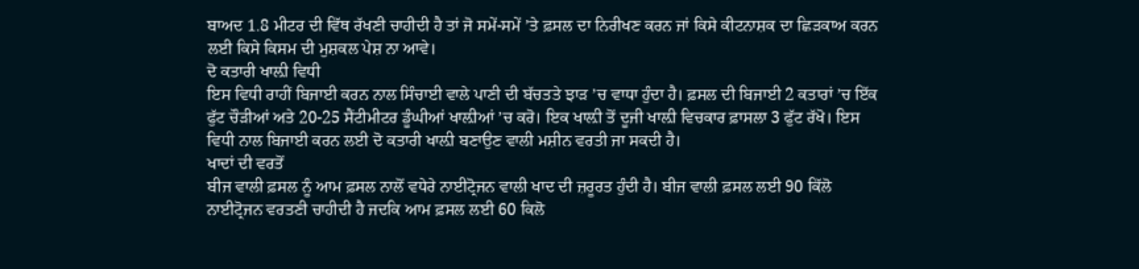ਬਾਅਦ 1.8 ਮੀਟਰ ਦੀ ਵਿੱਥ ਰੱਖਣੀ ਚਾਹੀਦੀ ਹੈ ਤਾਂ ਜੋ ਸਮੇਂ-ਸਮੇਂ ’ਤੇ ਫ਼ਸਲ ਦਾ ਨਿਰੀਖਣ ਕਰਨ ਜਾਂ ਕਿਸੇ ਕੀਟਨਾਸ਼ਕ ਦਾ ਛਿੜਕਾਅ ਕਰਨ ਲਈ ਕਿਸੇ ਕਿਸਮ ਦੀ ਮੁਸ਼ਕਲ ਪੇਸ਼ ਨਾ ਆਵੇ।
ਦੋ ਕਤਾਰੀ ਖਾਲ਼ੀ ਵਿਧੀ
ਇਸ ਵਿਧੀ ਰਾਹੀਂ ਬਿਜਾਈ ਕਰਨ ਨਾਲ ਸਿੰਚਾਈ ਵਾਲੇ ਪਾਣੀ ਦੀ ਬੱਚਤਤੇ ਝਾੜ ’ਚ ਵਾਧਾ ਹੁੰਦਾ ਹੈ। ਫ਼ਸਲ ਦੀ ਬਿਜਾਈ 2 ਕਤਾਰਾਂ ’ਚ ਇੱਕ ਫੁੱਟ ਚੌੜੀਆਂ ਅਤੇ 20-25 ਸੈਂਟੀਮੀਟਰ ਡੂੰਘੀਆਂ ਖਾਲ਼ੀਆਂ ’ਚ ਕਰੋ। ਇਕ ਖਾਲ਼ੀ ਤੋਂ ਦੂਜੀ ਖਾਲ਼ੀ ਵਿਚਕਾਰ ਫ਼ਾਸਲਾ 3 ਫੁੱਟ ਰੱਖੋ। ਇਸ ਵਿਧੀ ਨਾਲ ਬਿਜਾਈ ਕਰਨ ਲਈ ਦੋ ਕਤਾਰੀ ਖਾਲ਼ੀ ਬਣਾਉਣ ਵਾਲੀ ਮਸ਼ੀਨ ਵਰਤੀ ਜਾ ਸਕਦੀ ਹੈ।
ਖਾਦਾਂ ਦੀ ਵਰਤੋਂ
ਬੀਜ ਵਾਲੀ ਫ਼ਸਲ ਨੂੰ ਆਮ ਫ਼ਸਲ ਨਾਲੋਂ ਵਧੇਰੇ ਨਾਈਟ੍ਰੋਜਨ ਵਾਲੀ ਖਾਦ ਦੀ ਜ਼ਰੂਰਤ ਹੁੰਦੀ ਹੈ। ਬੀਜ ਵਾਲੀ ਫ਼ਸਲ ਲਈ 90 ਕਿੱਲੋ ਨਾਈਟ੍ਰੋਜਨ ਵਰਤਣੀ ਚਾਹੀਦੀ ਹੈ ਜਦਕਿ ਆਮ ਫ਼ਸਲ ਲਈ 60 ਕਿਲੋ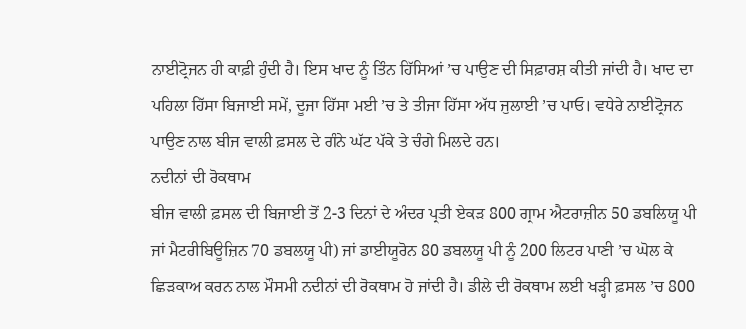ਨਾਈਟ੍ਰੋਜਨ ਹੀ ਕਾਫ਼ੀ ਹੁੰਦੀ ਹੈ। ਇਸ ਖਾਦ ਨੂੰ ਤਿੰਨ ਹਿੱਸਿਆਂ ’ਚ ਪਾਉਣ ਦੀ ਸਿਫ਼ਾਰਸ਼ ਕੀਤੀ ਜਾਂਦੀ ਹੈ। ਖਾਦ ਦਾ ਪਹਿਲਾ ਹਿੱਸਾ ਬਿਜਾਈ ਸਮੇਂ, ਦੂਜਾ ਹਿੱਸਾ ਮਈ ’ਚ ਤੇ ਤੀਜਾ ਹਿੱਸਾ ਅੱਧ ਜੁਲਾਈ ’ਚ ਪਾਓ। ਵਧੇਰੇ ਨਾਈਟ੍ਰੋਜਨ ਪਾਉਣ ਨਾਲ ਬੀਜ ਵਾਲੀ ਫ਼ਸਲ ਦੇ ਗੰਨੇ ਘੱਟ ਪੱਕੇ ਤੇ ਚੰਗੇ ਮਿਲਦੇ ਹਨ।
ਨਦੀਨਾਂ ਦੀ ਰੋਕਥਾਮ
ਬੀਜ ਵਾਲੀ ਫ਼ਸਲ ਦੀ ਬਿਜਾਈ ਤੋਂ 2-3 ਦਿਨਾਂ ਦੇ ਅੰਦਰ ਪ੍ਰਤੀ ਏਕੜ 800 ਗ੍ਰਾਮ ਐਟਰਾਜ਼ੀਨ 50 ਡਬਲਿਯੂ ਪੀ ਜਾਂ ਮੈਟਰੀਬਿਊਜ਼ਿਨ 70 ਡਬਲਯੂ ਪੀ) ਜਾਂ ਡਾਈਯੂਰੋਨ 80 ਡਬਲਯੂ ਪੀ ਨੂੰ 200 ਲਿਟਰ ਪਾਣੀ ’ਚ ਘੋਲ ਕੇ ਛਿੜਕਾਅ ਕਰਨ ਨਾਲ ਮੌਸਮੀ ਨਦੀਨਾਂ ਦੀ ਰੋਕਥਾਮ ਹੋ ਜਾਂਦੀ ਹੈ। ਡੀਲੇ ਦੀ ਰੋਕਥਾਮ ਲਈ ਖੜ੍ਹੀ ਫ਼ਸਲ ’ਚ 800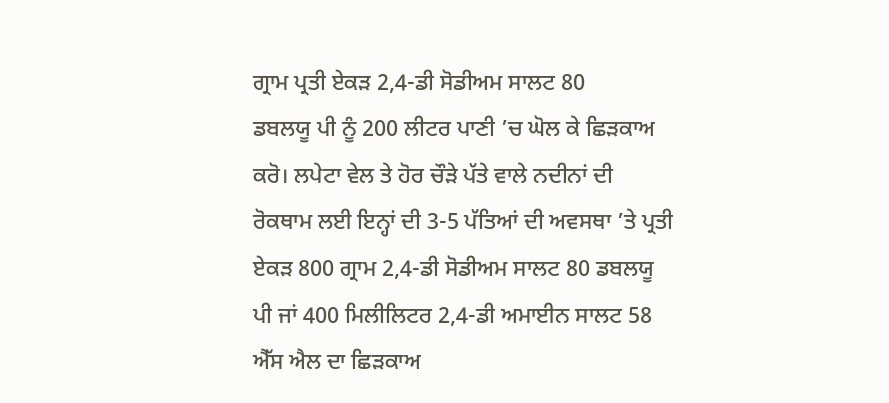ਗ੍ਰਾਮ ਪ੍ਰਤੀ ਏਕੜ 2,4-ਡੀ ਸੋਡੀਅਮ ਸਾਲਟ 80
ਡਬਲਯੂ ਪੀ ਨੂੰ 200 ਲੀਟਰ ਪਾਣੀ ’ਚ ਘੋਲ ਕੇ ਛਿੜਕਾਅ ਕਰੋ। ਲਪੇਟਾ ਵੇਲ ਤੇ ਹੋਰ ਚੌੜੇ ਪੱਤੇ ਵਾਲੇ ਨਦੀਨਾਂ ਦੀ ਰੋਕਥਾਮ ਲਈ ਇਨ੍ਹਾਂ ਦੀ 3-5 ਪੱਤਿਆਂ ਦੀ ਅਵਸਥਾ ’ਤੇ ਪ੍ਰਤੀ ਏਕੜ 800 ਗ੍ਰਾਮ 2,4-ਡੀ ਸੋਡੀਅਮ ਸਾਲਟ 80 ਡਬਲਯੂ ਪੀ ਜਾਂ 400 ਮਿਲੀਲਿਟਰ 2,4-ਡੀ ਅਮਾਈਨ ਸਾਲਟ 58 ਐੱਸ ਐਲ ਦਾ ਛਿੜਕਾਅ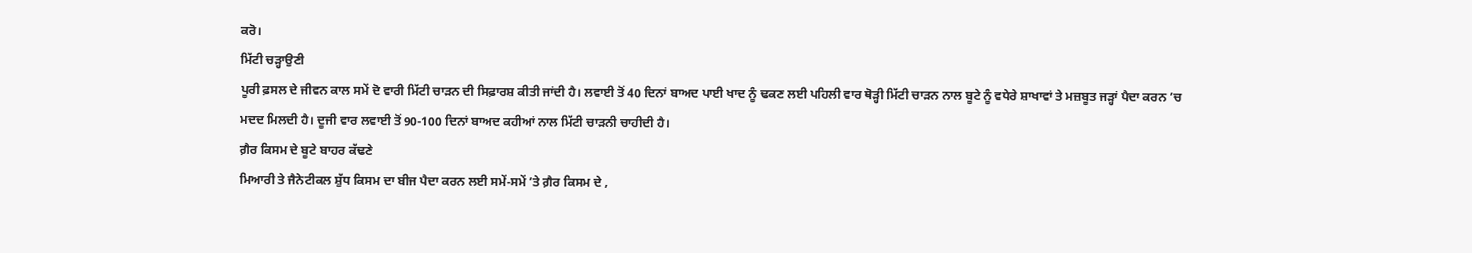ਕਰੋ।
ਮਿੱਟੀ ਚੜ੍ਹਾਉਣੀ
ਪੂਰੀ ਫ਼ਸਲ ਦੇ ਜੀਵਨ ਕਾਲ ਸਮੇਂ ਦੋ ਵਾਰੀ ਮਿੱਟੀ ਚਾੜਨ ਦੀ ਸਿਫ਼ਾਰਸ਼ ਕੀਤੀ ਜਾਂਦੀ ਹੈ। ਲਵਾਈ ਤੋਂ 40 ਦਿਨਾਂ ਬਾਅਦ ਪਾਈ ਖਾਦ ਨੂੰ ਢਕਣ ਲਈ ਪਹਿਲੀ ਵਾਰ ਥੋੜ੍ਹੀ ਮਿੱਟੀ ਚਾੜਨ ਨਾਲ ਬੂਟੇ ਨੂੰ ਵਧੇਰੇ ਸ਼ਾਖਾਵਾਂ ਤੇ ਮਜ਼ਬੂਤ ਜੜ੍ਹਾਂ ਪੈਦਾ ਕਰਨ ’ਚ ਮਦਦ ਮਿਲਦੀ ਹੈ। ਦੂਜੀ ਵਾਰ ਲਵਾਈ ਤੋਂ 90-100 ਦਿਨਾਂ ਬਾਅਦ ਕਹੀਆਂ ਨਾਲ ਮਿੱਟੀ ਚਾੜਨੀ ਚਾਹੀਦੀ ਹੈ।
ਗ਼ੈਰ ਕਿਸਮ ਦੇ ਬੂਟੇ ਬਾਹਰ ਕੱਢਣੇ
ਮਿਆਰੀ ਤੇ ਜੈਨੇਟੀਕਲ ਸ਼ੁੱਧ ਕਿਸਮ ਦਾ ਬੀਜ ਪੈਦਾ ਕਰਨ ਲਈ ਸਮੇਂ-ਸਮੇਂ ’ਤੇ ਗ਼ੈਰ ਕਿਸਮ ਦੇ ,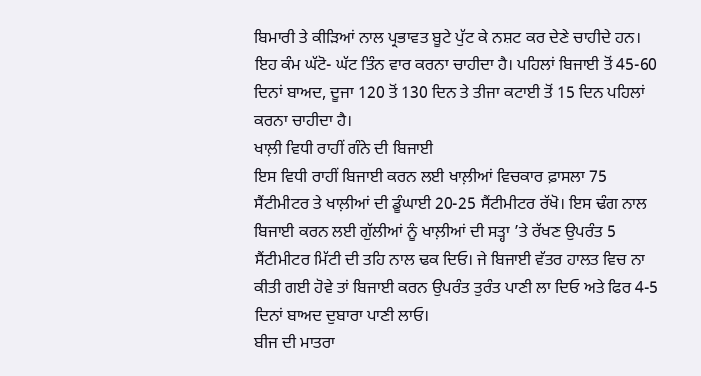ਬਿਮਾਰੀ ਤੇ ਕੀੜਿਆਂ ਨਾਲ ਪ੍ਰਭਾਵਤ ਬੂਟੇ ਪੁੱਟ ਕੇ ਨਸ਼ਟ ਕਰ ਦੇਣੇ ਚਾਹੀਦੇ ਹਨ। ਇਹ ਕੰਮ ਘੱਟੋ- ਘੱਟ ਤਿੰਨ ਵਾਰ ਕਰਨਾ ਚਾਹੀਦਾ ਹੈ। ਪਹਿਲਾਂ ਬਿਜਾਈ ਤੋਂ 45-60 ਦਿਨਾਂ ਬਾਅਦ, ਦੂਜਾ 120 ਤੋਂ 130 ਦਿਨ ਤੇ ਤੀਜਾ ਕਟਾਈ ਤੋਂ 15 ਦਿਨ ਪਹਿਲਾਂ ਕਰਨਾ ਚਾਹੀਦਾ ਹੈ।
ਖਾਲ਼ੀ ਵਿਧੀ ਰਾਹੀਂ ਗੰਨੇ ਦੀ ਬਿਜਾਈ
ਇਸ ਵਿਧੀ ਰਾਹੀਂ ਬਿਜਾਈ ਕਰਨ ਲਈ ਖਾਲ਼ੀਆਂ ਵਿਚਕਾਰ ਫ਼ਾਸਲਾ 75 ਸੈਂਟੀਮੀਟਰ ਤੇ ਖਾਲ਼ੀਆਂ ਦੀ ਡੂੰਘਾਈ 20-25 ਸੈਂਟੀਮੀਟਰ ਰੱਖੋ। ਇਸ ਢੰਗ ਨਾਲ ਬਿਜਾਈ ਕਰਨ ਲਈ ਗੁੱਲੀਆਂ ਨੂੰ ਖਾਲ਼ੀਆਂ ਦੀ ਸਤ੍ਹਾ ’ਤੇ ਰੱਖਣ ਉਪਰੰਤ 5 ਸੈਂਟੀਮੀਟਰ ਮਿੱਟੀ ਦੀ ਤਹਿ ਨਾਲ ਢਕ ਦਿਓ। ਜੇ ਬਿਜਾਈ ਵੱਤਰ ਹਾਲਤ ਵਿਚ ਨਾ ਕੀਤੀ ਗਈ ਹੋਵੇ ਤਾਂ ਬਿਜਾਈ ਕਰਨ ਉਪਰੰਤ ਤੁਰੰਤ ਪਾਣੀ ਲਾ ਦਿਓ ਅਤੇ ਫਿਰ 4-5 ਦਿਨਾਂ ਬਾਅਦ ਦੁਬਾਰਾ ਪਾਣੀ ਲਾਓ।
ਬੀਜ ਦੀ ਮਾਤਰਾ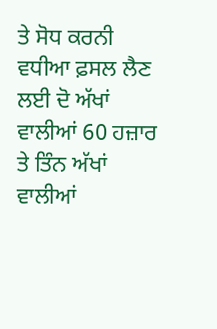ਤੇ ਸੋਧ ਕਰਨੀ
ਵਧੀਆ ਫ਼ਸਲ ਲੈਣ ਲਈ ਦੋ ਅੱਖਾਂ ਵਾਲੀਆਂ 60 ਹਜ਼ਾਰ ਤੇ ਤਿੰਨ ਅੱਖਾਂ ਵਾਲੀਆਂ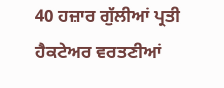40 ਹਜ਼ਾਰ ਗੁੱਲੀਆਂ ਪ੍ਰਤੀ ਹੈਕਟੇਅਰ ਵਰਤਣੀਆਂ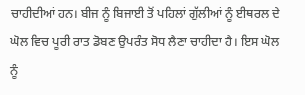ਚਾਹੀਦੀਆਂ ਹਨ। ਬੀਜ ਨੂੰ ਬਿਜਾਈ ਤੋਂ ਪਹਿਲਾਂ ਗੁੱਲੀਆਂ ਨੂੰ ਈਥਰਲ ਦੇ ਘੋਲ ਵਿਚ ਪੂਰੀ ਰਾਤ ਡੋਬਣ ਉਪਰੰਤ ਸੋਧ ਲੈਣਾ ਚਾਹੀਦਾ ਹੈ। ਇਸ ਘੋਲ ਨੂੰ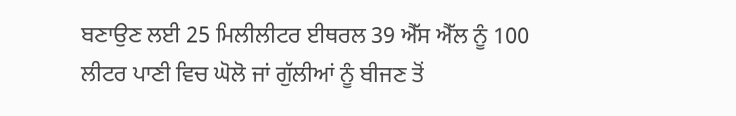ਬਣਾਉਣ ਲਈ 25 ਮਿਲੀਲੀਟਰ ਈਥਰਲ 39 ਐੱਸ ਐੱਲ ਨੂੰ 100 ਲੀਟਰ ਪਾਣੀ ਵਿਚ ਘੋਲੋ ਜਾਂ ਗੁੱਲੀਆਂ ਨੂੰ ਬੀਜਣ ਤੋਂ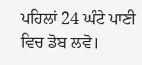ਪਹਿਲਾਂ 24 ਘੰਟੇ ਪਾਣੀ ਵਿਚ ਡੋਬ ਲਵੋ।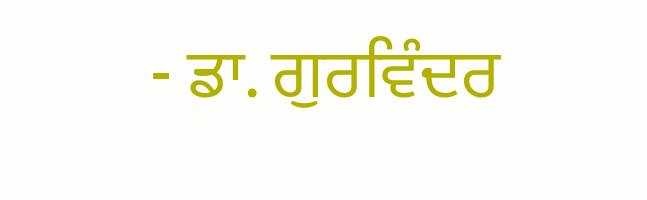- ਡਾ. ਗੁਰਵਿੰਦਰ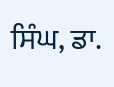ਸਿੰਘ, ਡਾ.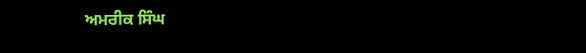ਅਮਰੀਕ ਸਿੰਘ